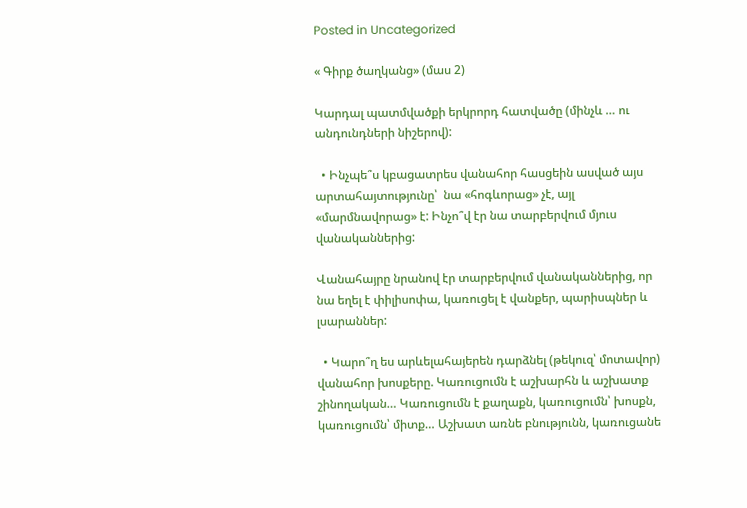Posted in Uncategorized

« Գիրք ծաղկանց» (մաս 2)

Կարդալ պատմվածքի երկրորդ հատվածը (մինչև … ու անդունդների նիշերով):

  • Ինչպե՞ս կբացատրես վանահոր հասցեին ասված այս արտահայտությունը՝  նա «հոգևորաց» չէ, այլ «մարմնավորաց» է: Ինչո՞վ էր նա տարբերվում մյուս վանականներից:

Վանահայրը նրանով էր տարբերվում վանականներից, որ նա եղել է փիլիսոփա, կառուցել է վանքեր, պարիսպներ և լսարաններ:

  • Կարո՞ղ ես արևելահայերեն դարձնել (թեկուզ՝ մոտավոր) վանահոր խոսքերը. Կառուցումն է աշխարհն և աշխատք շինողական… Կառուցումն է քաղաքն, կառուցումն՝ խոսքն, կառուցումն՝ միտք… Աշխատ առնե բնությունն, կառուցանե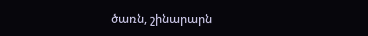ծառն, շինարարն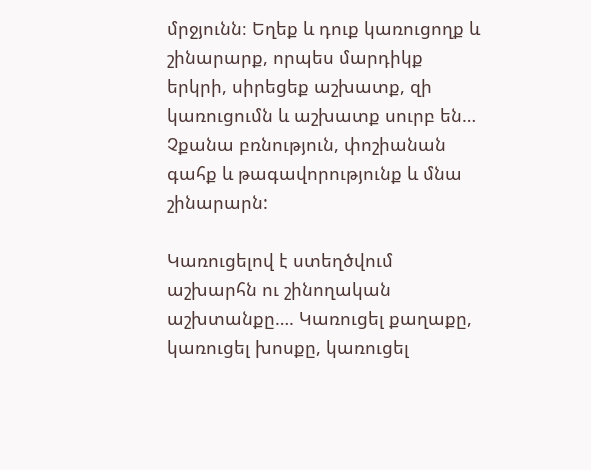մրջյունն։ Եղեք և դուք կառուցողք և շինարարք, որպես մարդիկք երկրի, սիրեցեք աշխատք, զի կառուցումն և աշխատք սուրբ են… Չքանա բռնություն, փոշիանան գահք և թագավորությունք և մնա շինարարն:

Կառուցելով է ստեղծվում աշխարհն ու շինողական աշխտանքը…. Կառուցել քաղաքը, կառուցել խոսքը, կառուցել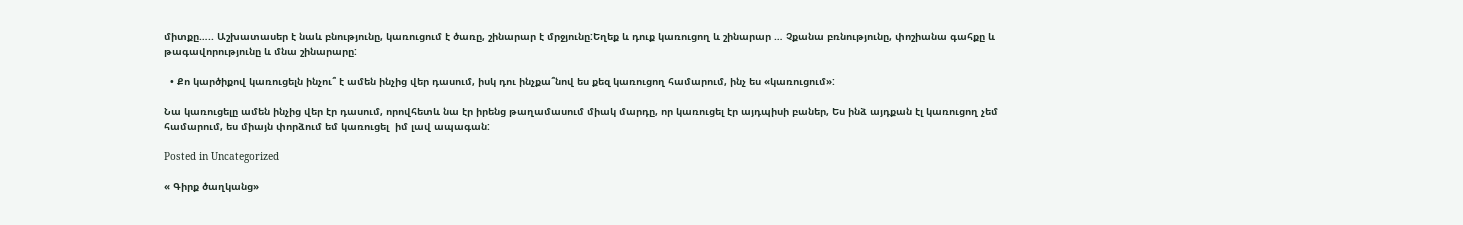միտքը….. Աշխատասեր է նաև բնությունը, կառուցում է ծառը, շինարար է մրջյունը:Եղեք և դուք կառուցող և շինարար … Չքանա բռնությունը, փոշիանա գահքը և թագավորությունը և մնա շինարարը:

  • Քո կարծիքով կառուցելն ինչու՞ է ամեն ինչից վեր դասում, իսկ դու ինչքա՞նով ես քեզ կառուցող համարում, ինչ ես «կառուցում»:

Նա կառուցելը ամեն ինչից վեր էր դասում, որովհետև նա էր իրենց թաղամասում միակ մարդը, որ կառուցել էր այդպիսի բաներ, Ես ինձ այդքան էլ կառուցող չեմ համարում, ես միայն փորձում եմ կառուցել  իմ լավ ապագան:

Posted in Uncategorized

« Գիրք ծաղկանց»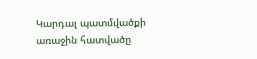Կարդալ պատմվածքի առաջին հատվածը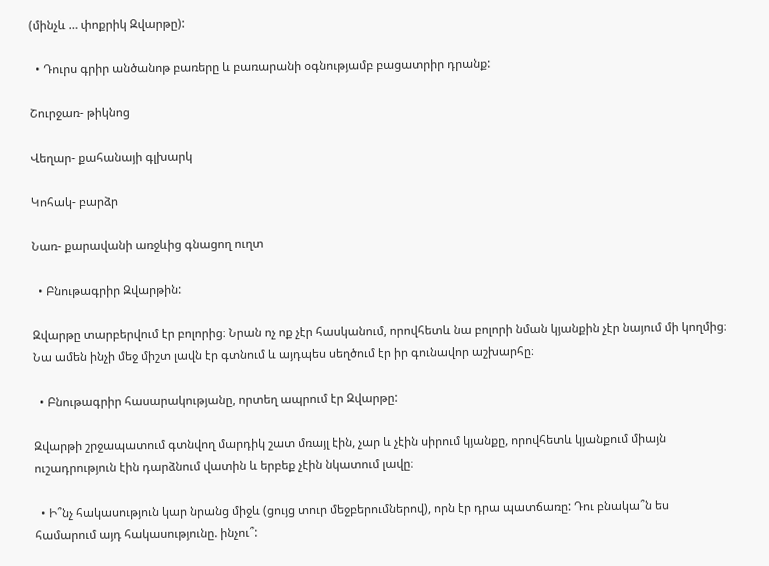(մինչև … փոքրիկ Զվարթը):

  • Դուրս գրիր անծանոթ բառերը և բառարանի օգնությամբ բացատրիր դրանք:

Շուրջառ- թիկնոց

Վեղար- քահանայի գլխարկ

Կոհակ- բարձր

Նառ- քարավանի առջևից գնացող ուղտ

  • Բնութագրիր Զվարթին:

Զվարթը տարբերվում էր բոլորից։ Նրան ոչ ոք չէր հասկանում, որովհետև նա բոլորի նման կյանքին չէր նայում մի կողմից։ Նա ամեն ինչի մեջ միշտ լավն էր գտնում և այդպես սեղծում էր իր գունավոր աշխարհը։

  • Բնութագրիր հասարակությանը, որտեղ ապրում էր Զվարթը:

Զվարթի շրջապատում գտնվող մարդիկ շատ մռայլ էին, չար և չէին սիրում կյանքը, որովհետև կյանքում միայն ուշադրություն էին դարձնում վատին և երբեք չէին նկատում լավը։

  • Ի՞նչ հակասություն կար նրանց միջև (ցույց տուր մեջբերումներով), որն էր դրա պատճառը: Դու բնակա՞ն ես համարում այդ հակասությունը. ինչու՞: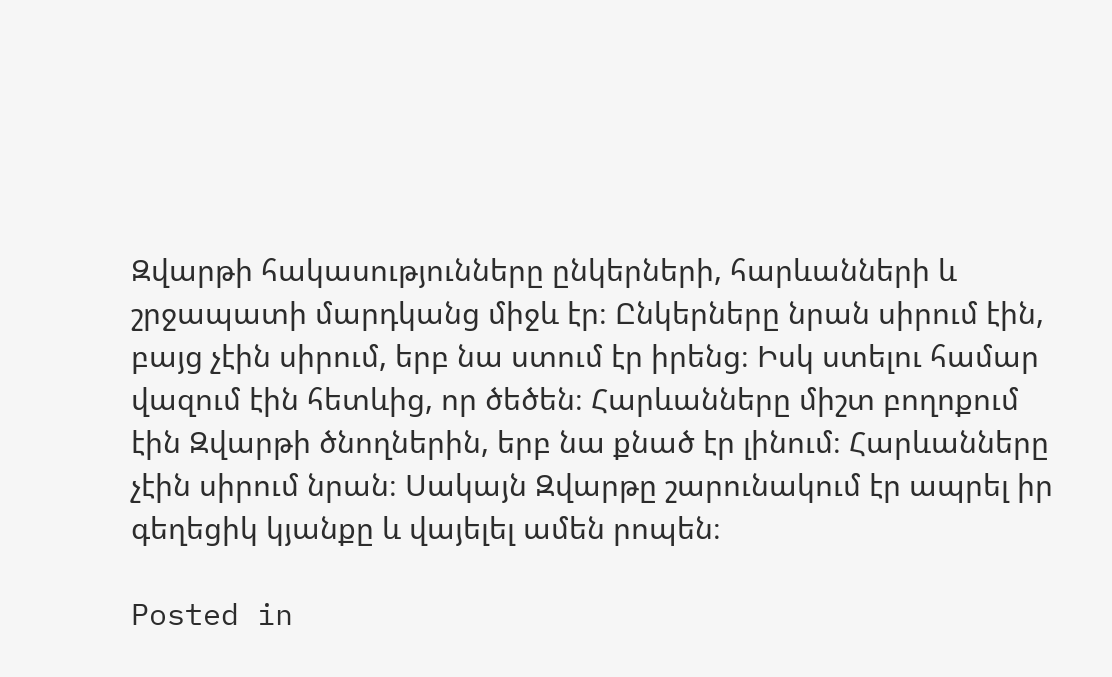Զվարթի հակասությունները ընկերների, հարևանների և շրջապատի մարդկանց միջև էր։ Ընկերները նրան սիրում էին, բայց չէին սիրում, երբ նա ստում էր իրենց։ Իսկ ստելու համար վազում էին հետևից, որ ծեծեն։ Հարևանները միշտ բողոքում էին Զվարթի ծնողներին, երբ նա քնած էր լինում։ Հարևանները չէին սիրում նրան։ Սակայն Զվարթը շարունակում էր ապրել իր գեղեցիկ կյանքը և վայելել ամեն րոպեն։

Posted in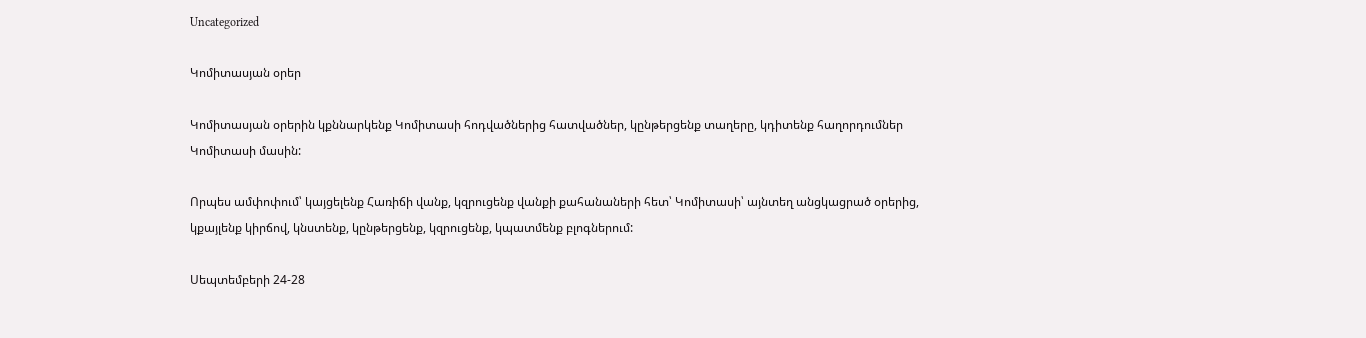Uncategorized

Կոմիտասյան օրեր

Կոմիտասյան օրերին կքննարկենք Կոմիտասի հոդվածներից հատվածներ, կընթերցենք տաղերը, կդիտենք հաղորդումներ Կոմիտասի մասին:

Որպես ամփոփում՝ կայցելենք Հառիճի վանք, կզրուցենք վանքի քահանաների հետ՝ Կոմիտասի՝ այնտեղ անցկացրած օրերից, կքայլենք կիրճով, կնստենք, կընթերցենք, կզրուցենք, կպատմենք բլոգներում:

Սեպտեմբերի 24-28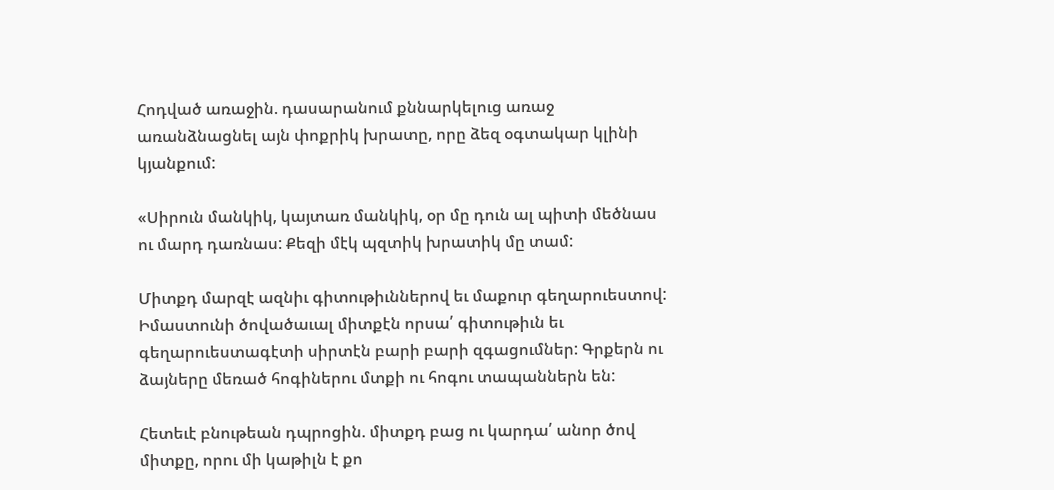Հոդված առաջին. դասարանում քննարկելուց առաջ առանձնացնել այն փոքրիկ խրատը, որը ձեզ օգտակար կլինի կյանքում:

«Սիրուն մանկիկ, կայտառ մանկիկ, օր մը դուն ալ պիտի մեծնաս ու մարդ դառնաս: Քեզի մէկ պզտիկ խրատիկ մը տամ:

Միտքդ մարզէ ազնիւ գիտութիւններով եւ մաքուր գեղարուեստով: Իմաստունի ծովածաւալ միտքէն որսա՛ գիտութիւն եւ գեղարուեստագէտի սիրտէն բարի բարի զգացումներ: Գրքերն ու ձայները մեռած հոգիներու մտքի ու հոգու տապաններն են:

Հետեւէ բնութեան դպրոցին. միտքդ բաց ու կարդա՛ անոր ծով միտքը, որու մի կաթիլն է քո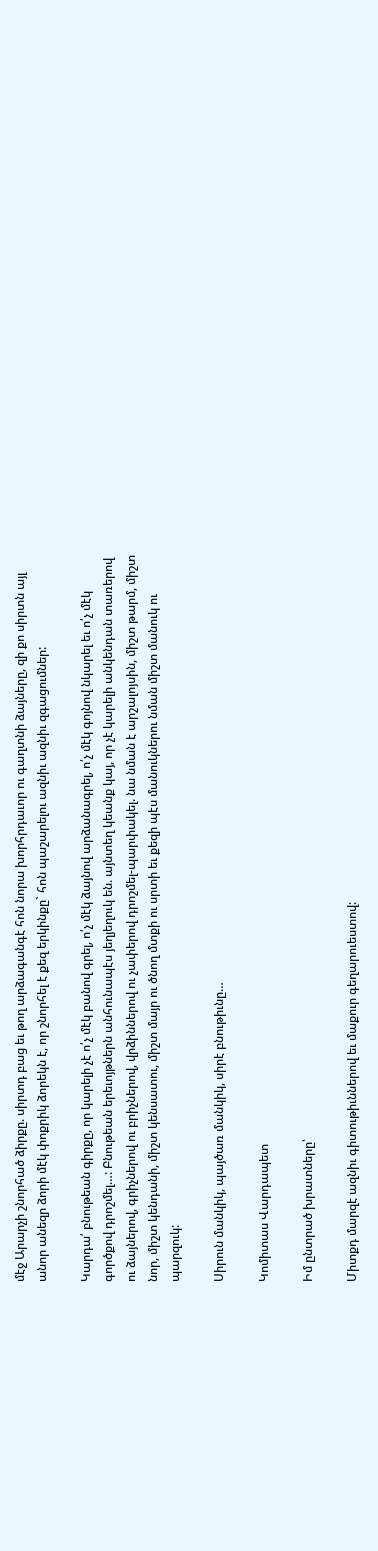մէջ Արարչի շնորհած ձիրքը. սիրտդ բաց եւ թող արձագանգէ հոն նորա խորհրդաւոր ու գաղտնի ձայները, զի քո սիրտն այլ անոր անեզր ձորի մէկ փոքրիկ ձորեկն է, որ շնորհել է քեզ երկինքը` հոն պաշարելու ազնիւ ազնիւ զգացումներ:

Կարդա՛ բնութեան գիրքը, որ կարելի չէ ո՛չ մէկ բանով գրել, ո՛չ մէկ ձայնով արձանագրել, ո՛չ մէկ գոյնով նկարել եւ ո՛չ մէկ գործքով դրոշմել…: Բնութեան երեւոյթներն անհունապէս յեղյեղուկ են. այնտեղ կեանք կայ, որ չէ կարելի անկենդան տառերով ու ձայներով, գրիչներով ու բրիչներով, վրձիններով ու չափերով դրոշմել-պարփակել. նա նման է արշալոյսին, միշտ թարմ, միշտ նոր, միշտ կենդանի, միշտ կենսատու, միշտ մայր ու ծնող մտքի ու սրտի եւ քեզի պէս մանուկներու նման միշտ մանուկ ու պարզուկ:

Սիրուն մանկիկ, պայծառ մանկիկ, սիրէ բնութիւնը…

Կոմիտաս Վարդապետ

Իմ ընտրած խրատները՝

Միտքդ մարզէ ազնիւ գիտութիւններով եւ մաքուր գեղարուեստով: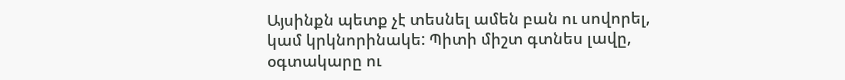Այսինքն պետք չէ տեսնել ամեն բան ու սովորել, կամ կրկնորինակե: Պիտի միշտ գտնես լավը, օգտակարը ու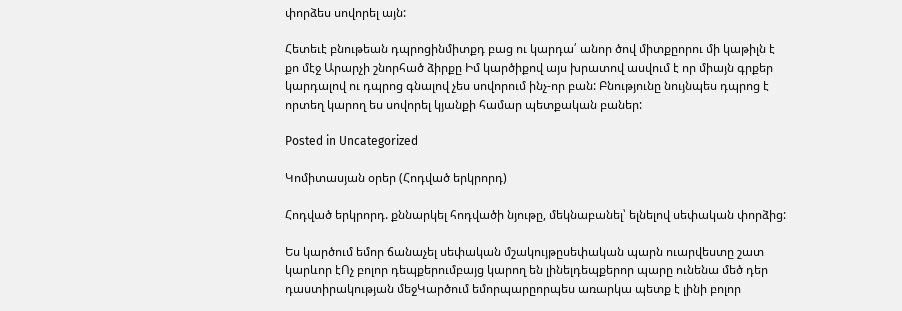փորձես սովորել այն:

Հետեւէ բնութեան դպրոցինմիտքդ բաց ու կարդա՛ անոր ծով միտքըորու մի կաթիլն է քո մէջ Արարչի շնորհած ձիրքը Իմ կարծիքով այս խրատով ասվում է որ միայն գրքեր կարդալով ու դպրոց գնալով չես սովորում ինչ-որ բան: Բնությունը նույնպես դպրոց է որտեղ կարող ես սովորել կյանքի համար պետքական բաներ:

Posted in Uncategorized

Կոմիտասյան օրեր (Հոդված երկրորդ)

Հոդված երկրորդ. քննարկել հոդվածի նյութը, մեկնաբանել՝ ելնելով սեփական փորձից:

Ես կարծում եմոր ճանաչել սեփական մշակույթըսեփական պարն ուարվեստը շատ կարևոր էՈչ բոլոր դեպքերումբայց կարող են լինելդեպքերոր պարը ունենա մեծ դեր դաստիրակության մեջԿարծում եմորպարըորպես առարկա պետք է լինի բոլոր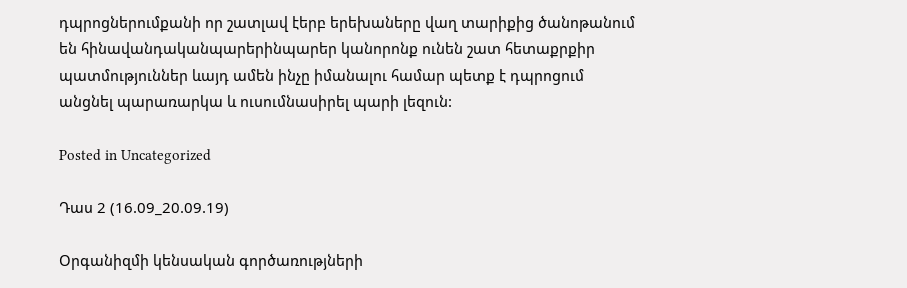դպրոցներումքանի որ շատլավ էերբ երեխաները վաղ տարիքից ծանոթանում են հինավանդականպարերինպարեր կանորոնք ունեն շատ հետաքրքիր պատմություններ ևայդ ամեն ինչը իմանալու համար պետք է դպրոցում անցնել պարառարկա և ուսումնասիրել պարի լեզուն:

Posted in Uncategorized

Դաս 2 (16.09_20.09.19)

Օրգանիզմի կենսական գործառությների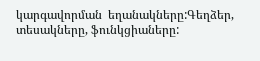կարգավորման  եղանակները:Գեղձեր, տեսակները, ֆունկցիաները: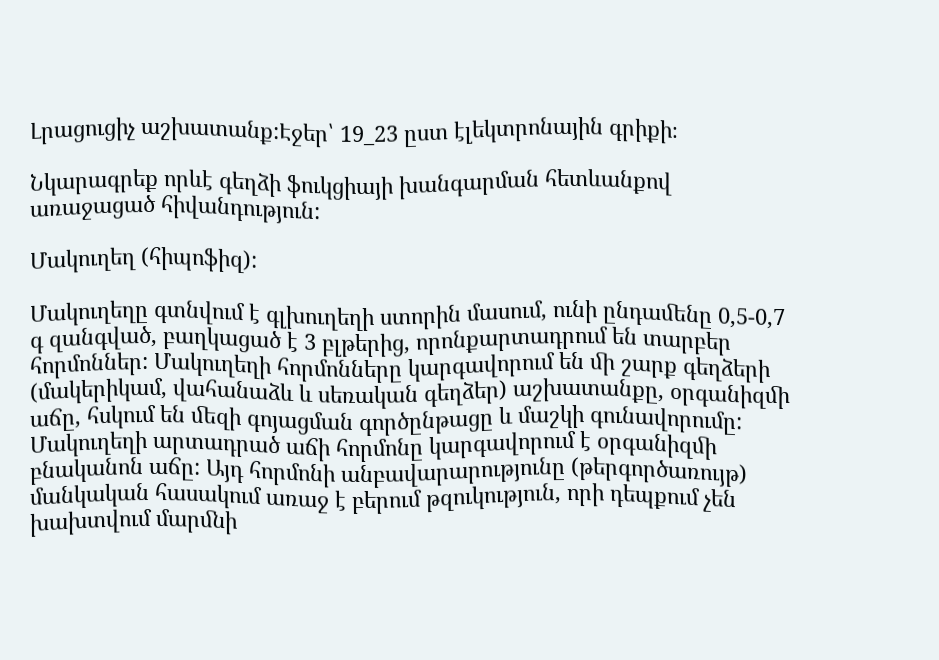Լրացուցիչ աշխատանք:Էջեր՝ 19_23 ըստ էլեկտրոնային գրիքի։

Նկարագրեք որևէ գեղձի ֆուկցիայի խանգարման հետևանքով առաջացած հիվանդություն:

Մակուղեղ (հիպոֆիզ):

Մակուղեղը գտնվում է գլխուղեղի ստորին մասում, ունի ընդաﬔնը 0,5-0,7 գ զանգված, բաղկացած է 3 բլթերից, որոնքարտադրում են տարբեր հորմոններ: Մակուղեղի հորմոնները կարգավորում են ﬕ շարք գեղձերի (մակերիկամ, վահանաձև և սեռական գեղձեր) աշխատանքը, օրգանիզﬕ աճը, հսկում են ﬔզի գոյացման գործընթացը և մաշկի գունավորումը: Մակուղեղի արտադրած աճի հորմոնը կարգավորում է օրգանիզﬕ բնականոն աճը: Այդ հորմոնի անբավարարությունը (թերգործառույթ) մանկական հասակում առաջ է բերում թզուկություն, որի դեպքում չեն խախտվում մարﬓի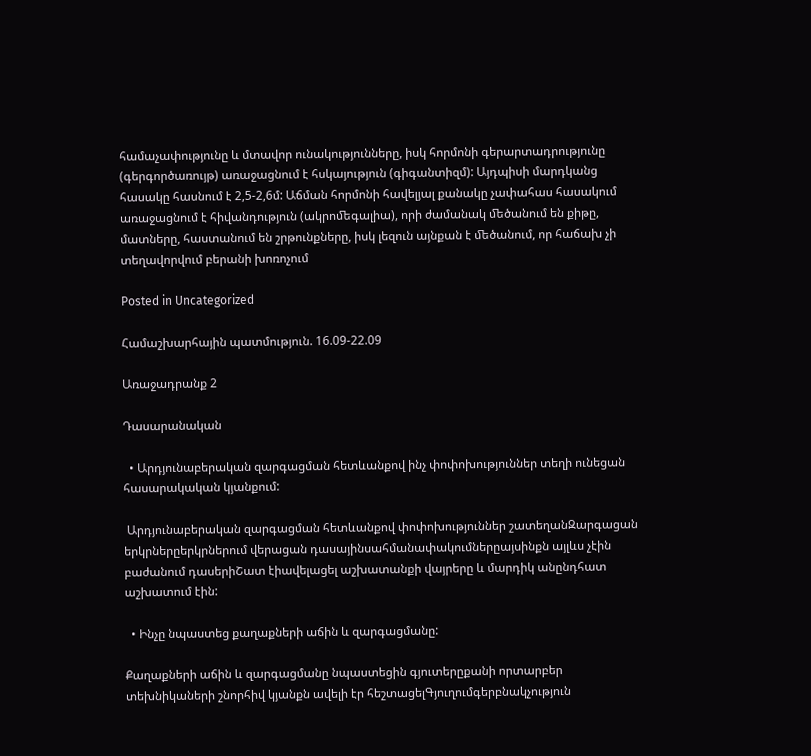համաչափությունը և մտավոր ունակությունները, իսկ հորմոնի գերարտադրությունը (գերգործառույթ) առաջացնում է հսկայություն (գիգանտիզմ): Այդպիսի մարդկանց հասակը հասնում է 2,5-2,6մ: Աճման հորմոնի հավելյալ քանակը չափահաս հասակում առաջացնում է հիվանդություն (ակրոﬔգալիա), որի ժամանակ ﬔծանում են քիթը, մատները, հաստանում են շրթունքները, իսկ լեզուն այնքան է ﬔծանում, որ հաճախ չի տեղավորվում բերանի խոռոչում

Posted in Uncategorized

Համաշխարհային պատմություն. 16.09-22.09

Առաջադրանք 2

Դասարանական

  • Արդյունաբերական զարգացման հետևանքով ինչ փոփոխություններ տեղի ունեցան հասարակական կյանքում:

 Արդյունաբերական զարգացման հետևանքով փոփոխություններ շատեղանԶարգացան երկրներըերկրներում վերացան դասայինսահմանափակումներըայսինքն այլևս չէին բաժանում դասերիՇատ էիավելացել աշխատանքի վայրերը և մարդիկ անընդհատ աշխատում էին:

  • Ինչը նպաստեց քաղաքների աճին և զարգացմանը:

Քաղաքների աճին և զարգացմանը նպաստեցին գյուտերըքանի որտարբեր տեխնիկաների շնորհիվ կյանքն ավելի էր հեշտացելԳյուղումգերբնակչություն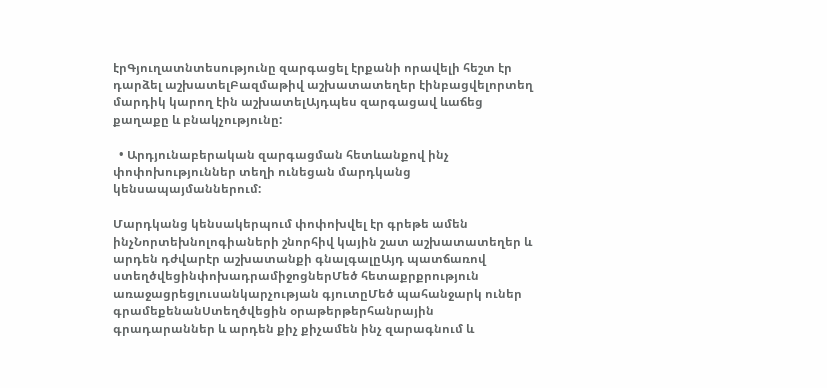էրԳյուղատնտեսությունը զարգացել էրքանի որավելի հեշտ էր դարձել աշխատելԲազմաթիվ աշխատատեղեր էինբացվելորտեղ մարդիկ կարող էին աշխատելԱյդպես զարգացավ ևաճեց քաղաքը և բնակչությունը:

  • Արդյունաբերական զարգացման հետևանքով ինչ փոփոխություններ տեղի ունեցան մարդկանց կենսապայմաններում:

Մարդկանց կենսակերպում փոփոխվել էր գրեթե ամեն ինչՆորտեխնոլոգիաների շնորհիվ կային շատ աշխատատեղեր և արդեն դժվարէր աշխատանքի գնալգալըԱյդ պատճառով ստեղծվեցինփոխադրամիջոցներՄեծ հետաքրքրություն առաջացրեցլուսանկարչության գյուտըՄեծ պահանջարկ ուներ գրամեքենանՍտեղծվեցին օրաթերթերհանրային գրադարաններ և արդեն քիչ քիչամեն ինչ զարագնում և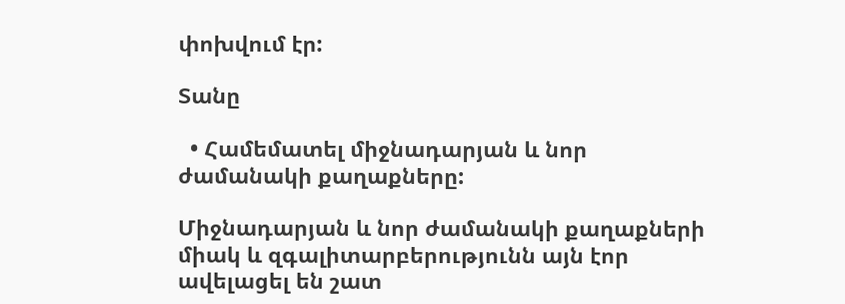փոխվում էր:

Տանը

  • Համեմատել միջնադարյան և նոր  ժամանակի քաղաքները:

Միջնադարյան և նոր ժամանակի քաղաքների միակ և զգալիտարբերությունն այն էոր ավելացել են շատ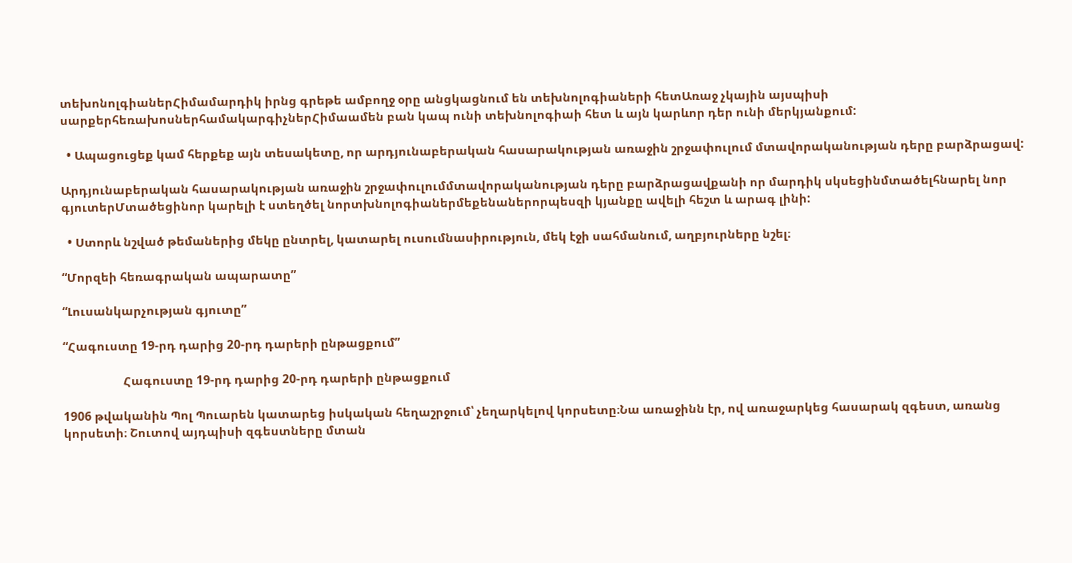տեխոնոլգիաներՀիմամարդիկ իրնց գրեթե ամբողջ օրը անցկացնում են տեխնոլոգիաների հետԱռաջ չկային այսպիսի սարքերհեռախոսներհամակարգիչներՀիմաամեն բան կապ ունի տեխնոլոգիաի հետ և այն կարևոր դեր ունի մերկյանքում:

  • Ապացուցեք կամ հերքեք այն տեսակետը, որ արդյունաբերական հասարակության առաջին շրջափուլում մտավորականության դերը բարձրացավ:

Արդյունաբերական հասարակության առաջին շրջափուլումմտավորականության դերը բարձրացավքանի որ մարդիկ սկսեցինմտածելհնարել նոր գյուտերՄտածեցինոր կարելի է ստեղծել նորտխնոլոգիաներմեքենաներորպեսզի կյանքը ավելի հեշտ և արագ լինի:

  • Ստորև նշված թեմաներից մեկը ընտրել, կատարել ուսումնասիրություն, մեկ էջի սահմանում, աղբյուրները նշել։

“Մորզեի հեռագրական ապարատը”

“Լուսանկարչության գյուտը”

“Հագուստը 19-րդ դարից 20-րդ դարերի ընթացքում”

                    Հագուստը 19-րդ դարից 20-րդ դարերի ընթացքում

1906 թվականին Պոլ Պուարեն կատարեց իսկական հեղաշրջում՝ չեղարկելով կորսետը։Նա առաջինն էր, ով առաջարկեց հասարակ զգեստ, առանց կորսետի։ Շուտով այդպիսի զգեստները մտան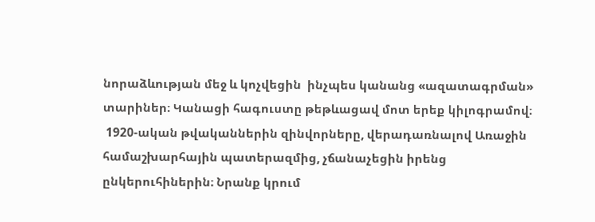նորաձևության մեջ և կոչվեցին  ինչպես կանանց «ազատագրման» տարիներ։ Կանացի հագուստը թեթևացավ մոտ երեք կիլոգրամով։
 1920-ական թվականներին զինվորները, վերադառնալով Առաջին համաշխարհային պատերազմից, չճանաչեցին իրենց ընկերուհիներին։ Նրանք կրում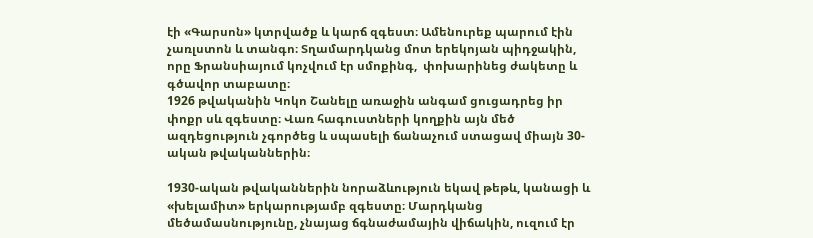էի «Գարսոն» կտրվածք և կարճ զգեստ։ Ամենուրեք պարում էին չառլստոն և տանգո։ Տղամարդկանց մոտ երեկոյան պիդջակին, որը Ֆրանսիայում կոչվում էր սմոքինգ,  փոխարինեց ժակետը և գծավոր տաբատը։
1926 թվականին Կոկո Շանելը առաջին անգամ ցուցադրեց իր փոքր սև զգեստը։ Վառ հագուստների կողքին այն մեծ ազդեցություն չգործեց և սպասելի ճանաչում ստացավ միայն 30-ական թվականներին։

1930-ական թվականներին նորաձևություն եկավ թեթև, կանացի և «խելամիտ» երկարությամբ զգեստը։ Մարդկանց մեծամասնությունը, չնայաց ճգնաժամային վիճակին, ուզում էր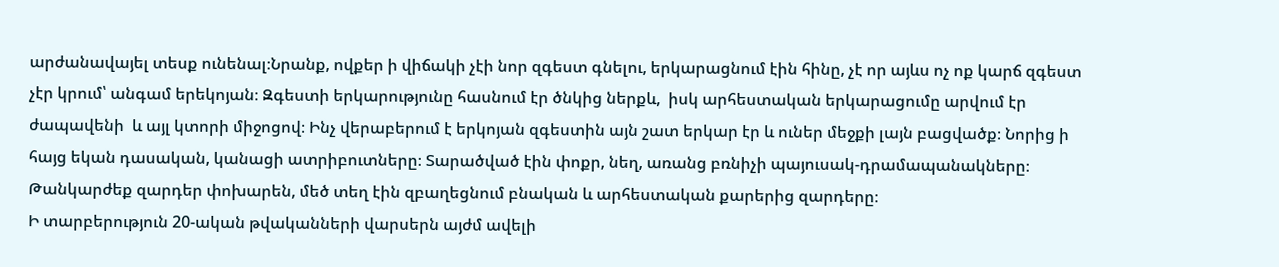արժանավայել տեսք ունենալ։Նրանք, ովքեր ի վիճակի չէի նոր զգեստ գնելու, երկարացնում էին հինը, չէ որ այևս ոչ ոք կարճ զգեստ չէր կրում՝ անգամ երեկոյան։ Զգեստի երկարությունը հասնում էր ծնկից ներքև,  իսկ արհեստական երկարացումը արվում էր ժապավենի  և այլ կտորի միջոցով։ Ինչ վերաբերում է երկոյան զգեստին այն շատ երկար էր և ուներ մեջքի լայն բացվածք։ Նորից ի հայց եկան դասական, կանացի ատրիբուտները։ Տարածված էին փոքր, նեղ, առանց բռնիչի պայուսակ-դրամապանակները։ Թանկարժեք զարդեր փոխարեն, մեծ տեղ էին զբաղեցնում բնական և արհեստական քարերից զարդերը։
Ի տարբերություն 20-ական թվականների վարսերն այժմ ավելի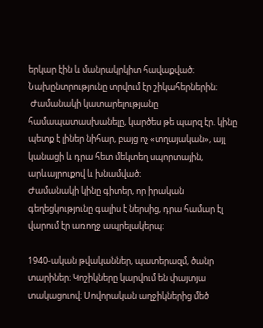երկար էին և մանրակրկիտ հավաքված։ Նախընտրությունը տրվում էր շիկահերներին։
 Ժամանակի կատարելությանը համապատասխանելը, կարծես թե պարզ էր. կինը պետք է լիներ նիհար, բայց ոչ «տղայական», այլ կանացի և դրա հետ մեկտեղ սպորտային, արևայրուքով և խնամված։
Ժամանակի կինը գիտեր, որ իրական գեղեցկությունը գալիս է ներսից, դրա համար էլ վարում էր առողջ ապրելակերպ։

1940-ական թվականներ, պատերազմ, ծանր տարիներ։ Կոշիկները կարվում են փայտյա տակացուով։ Սովորական աղջիկներից մեծ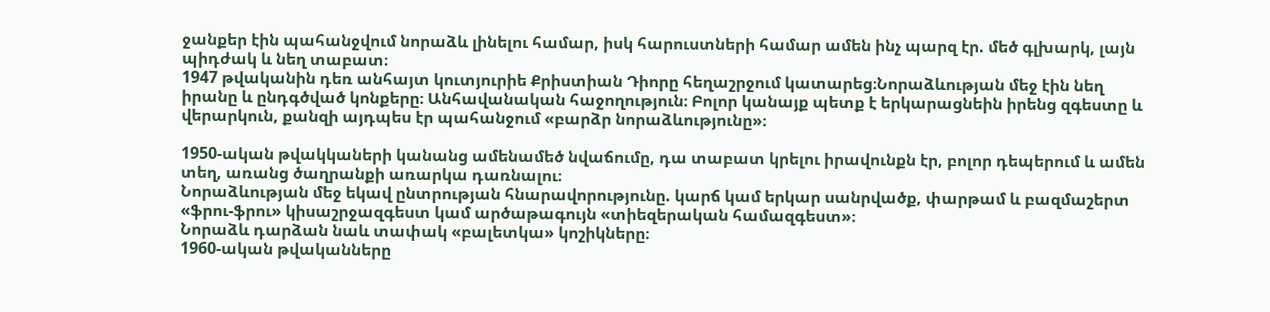ջանքեր էին պահանջվում նորաձև լինելու համար, իսկ հարուստների համար ամեն ինչ պարզ էր. մեծ գլխարկ, լայն պիդժակ և նեղ տաբատ։
1947 թվականին դեռ անհայտ կուտյուրիե Քրիստիան Դիորը հեղաշրջում կատարեց։Նորաձևության մեջ էին նեղ իրանը և ընդգծված կոնքերը։ Անհավանական հաջողություն։ Բոլոր կանայք պետք է երկարացնեին իրենց զգեստը և վերարկուն, քանզի այդպես էր պահանջում «բարձր նորաձևությունը»։

1950-ական թվակկաների կանանց ամենամեծ նվաճումը, դա տաբատ կրելու իրավունքն էր, բոլոր դեպերում և ամեն տեղ, առանց ծաղրանքի առարկա դառնալու։
Նորաձևության մեջ եկավ ընտրության հնարավորությունը. կարճ կամ երկար սանրվածք, փարթամ և բազմաշերտ «ֆրու-ֆրու» կիսաշրջազգեստ կամ արծաթագույն «տիեզերական համազգեստ»։
Նորաձև դարձան նաև տափակ «բալետկա» կոշիկները։
1960-ական թվականները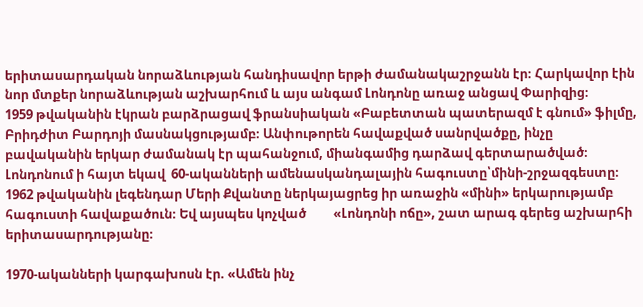երիտասարդական նորաձևության հանդիսավոր երթի ժամանակաշրջանն էր։ Հարկավոր էին նոր մտքեր նորաձևության աշխարհում և այս անգամ Լոնդոնը առաջ անցավ Փարիզից։
1959 թվականին էկրան բարձրացավ ֆրանսիական «Բաբետտան պատերազմ է գնում» ֆիլմը, Բրիդժիտ Բարդոյի մասնակցությամբ։ Անփութորեն հավաքված սանրվածքը, ինչը բավականին երկար ժամանակ էր պահանջում, միանգամից դարձավ գերտարածված։
Լոնդոնում ի հայտ եկավ  60-ականների ամենասկանդալային հագուստը՝մինի-շրջազգեստը։
1962 թվականին լեգենդար Մերի Քվանտը ներկայացրեց իր առաջին «մինի» երկարությամբ հագուստի հավաքածուն։ Եվ այսպես կոչված         «Լոնդոնի ոճը», շատ արագ գերեց աշխարհի երիտասարդությանը։

1970-ականների կարգախոսն էր. «Ամեն ինչ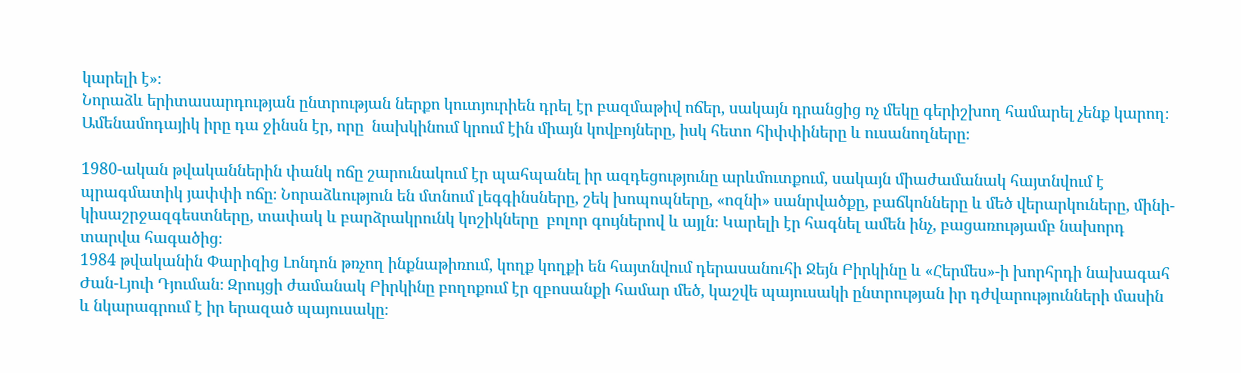կարելի է»։
Նորաձև երիտասարդության ընտրության ներքո կուտյուրիեն դրել էր բազմաթիվ ոճեր, սակայն դրանցից ոչ մեկը գերիշխող համարել չենք կարող։ Ամենամոդայիկ իրը դա ջինսն էր, որը  նախկինում կրում էին միայն կովբոյները, իսկ հետո հիփփիները և ուսանողները։

1980-ական թվականներին փանկ ոճը շարունակում էր պահպանել իր ազդեցությունը արևմուտքում, սակայն միաժամանակ հայտնվում է պրագմատիկ յափփի ոճը։ Նորաձևություն են մտնում լեգգինսները, շեկ խոպոպները, «ոզնի» սանրվածքը, բաճկոնները և մեծ վերարկուները, մինի-կիսաշրջազգեստները, տափակ և բարձրակրունկ կոշիկները  բոլոր գույներով և այլն։ Կարելի էր հագնել ամեն ինչ, բացառությամբ նախորդ տարվա հագածից։
1984 թվականին Փարիզից Լոնդոն թռչող ինքնաթիռում, կողք կողքի են հայտնվում դերասանուհի Ջեյն Բիրկինը և «Հերմես»-ի խորհրդի նախագահ Ժան-Լյուի Դյուման։ Զրույցի ժամանակ Բիրկինը բողոքում էր զբոսանքի համար մեծ, կաշվե պայուսակի ընտրության իր դժվարությունների մասին և նկարագրում է իր երազած պայուսակը։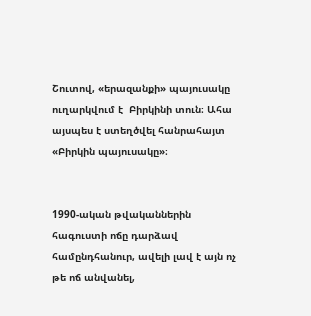Շուտով, «երազանքի» պայուսակը ուղարկվում է  Բիրկինի տուն։ Ահա այսպես է ստեղծվել հանրահայտ «Բիրկին պայուսակը»։


1990-ական թվականներին հագուստի ոճը դարձավ համընդհանուր, ավելի լավ է այն ոչ թե ոճ անվանել,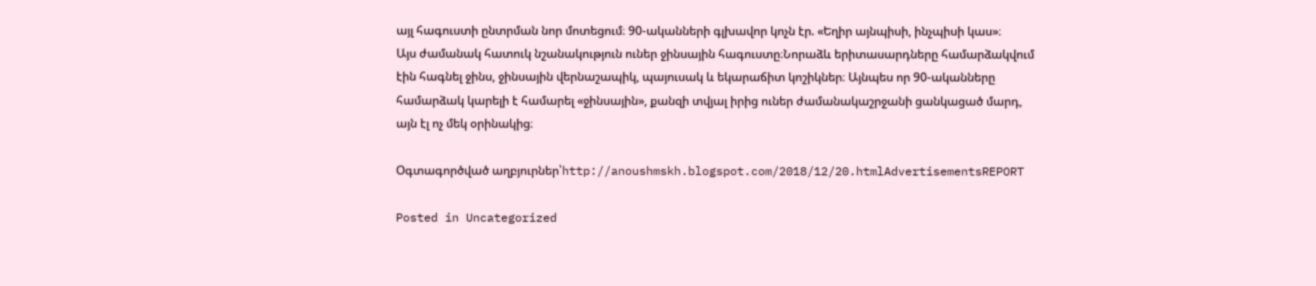այլ հագուստի ընտրման նոր մոտեցում։ 90-ականների գլխավոր կոչն էր. «Եղիր այնպիսի, ինչպիսի կաս»։
Այս ժամանակ հատուկ նշանակություն ուներ ջինսային հագուստը։Նորաձև երիտասարդները համարձակվում էին հագնել ջինս, ջինսային վերնաշապիկ, պայուսակ և եկարաճիտ կոշիկներ։ Այնպես որ 90-ականները համարձակ կարելի է համարել «ջինսային», քանզի տվյալ իրից ուներ ժամանակաշրջանի ցանկացած մարդ, այն էլ ոչ մեկ օրինակից։

Օգտագործված աղբյուրներ՝http://anoushmskh.blogspot.com/2018/12/20.htmlAdvertisementsREPORT

Posted in Uncategorized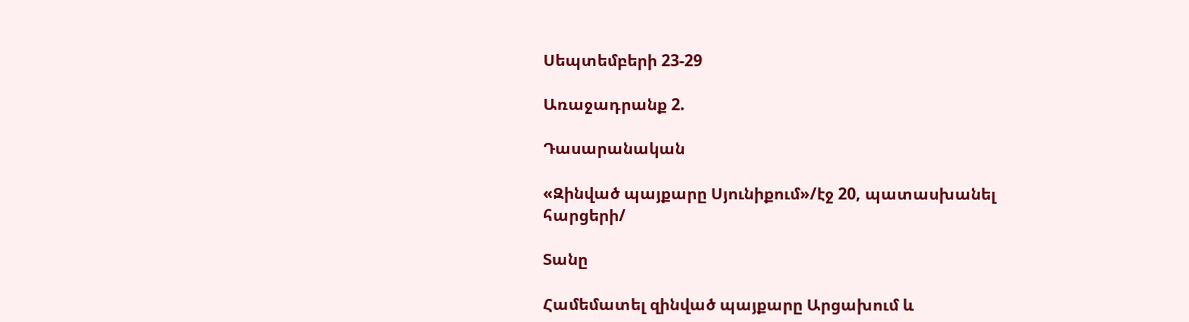Սեպտեմբերի 23-29

Առաջադրանք 2.

Դասարանական

«Զինված պայքարը Սյունիքում»/էջ 20, պատասխանել հարցերի/

Տանը

Համեմատել զինված պայքարը Արցախում և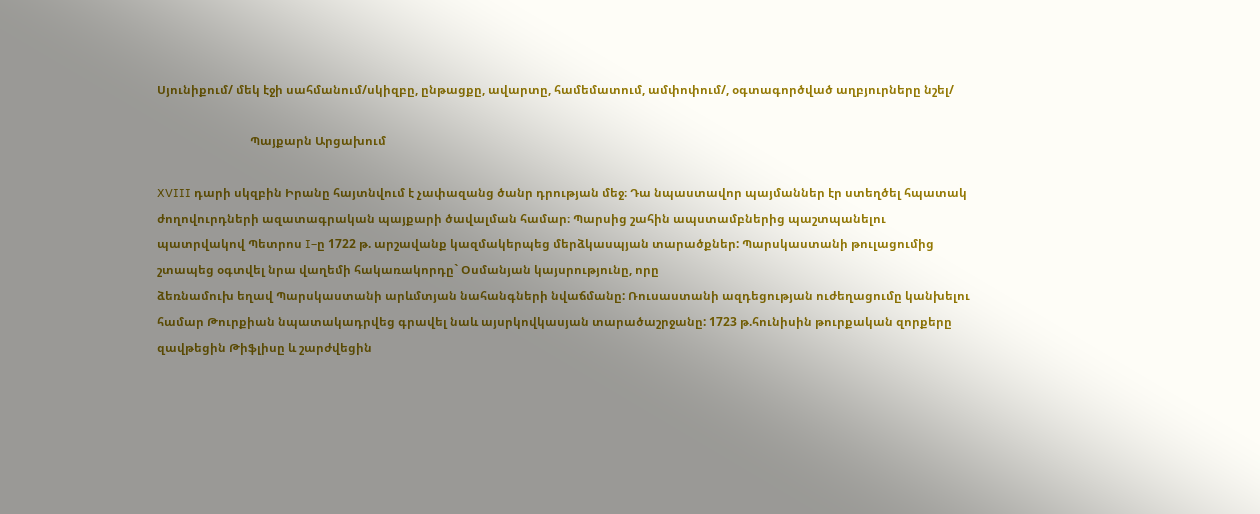Սյունիքում/ մեկ էջի սահմանում/սկիզբը, ընթացքը, ավարտը, համեմատում, ամփոփում/, օգտագործված աղբյուրները նշել/

                               Պայքարն Արցախում

XVIII դարի սկզբին Իրանը հայտնվում է չափազանց ծանր դրության մեջ։ Դա նպաստավոր պայմաններ էր ստեղծել հպատակ ժողովուրդների ազատագրական պայքարի ծավալման համար։ Պարսից շահին ապստամբներից պաշտպանելու պատրվակով Պետրոս I–ը 1722 թ. արշավանք կազմակերպեց մերձկասպյան տարածքներ: Պարսկաստանի թուլացումից շտապեց օգտվել նրա վաղեմի հակառակորդը` Օսմանյան կայսրությունը, որը
ձեռնամուխ եղավ Պարսկաստանի արևմտյան նահանգների նվաճմանը: Ռուսաստանի ազդեցության ուժեղացումը կանխելու համար Թուրքիան նպատակադրվեց գրավել նաև այսրկովկասյան տարածաշրջանը: 1723 թ.հունիսին թուրքական զորքերը զավթեցին Թիֆլիսը և շարժվեցին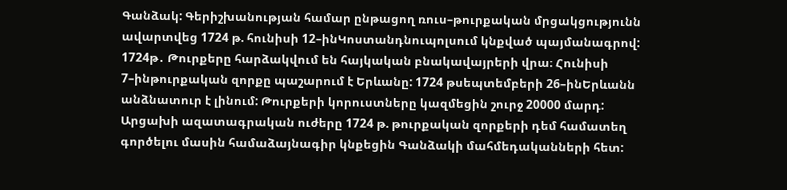Գանձակ: Գերիշխանության համար ընթացող ռուս–թուրքական մրցակցությունն ավարտվեց 1724 թ. հունիսի 12–ինԿոստանդնուպոլսում կնքված պայմանագրով: 1724թ․ Թուրքերը հարձակվում են հայկական բնակավայրերի վրա։ Հունիսի 7–ինթուրքական զորքը պաշարում է Երևանը: 1724 թսեպտեմբերի 26–ինԵրևանն անձնատուր է լինում: Թուրքերի կորուստները կազմեցին շուրջ 20000 մարդ: Արցախի ազատագրական ուժերը 1724 թ. թուրքական զորքերի դեմ համատեղ գործելու մասին համաձայնագիր կնքեցին Գանձակի մահմեդականների հետ: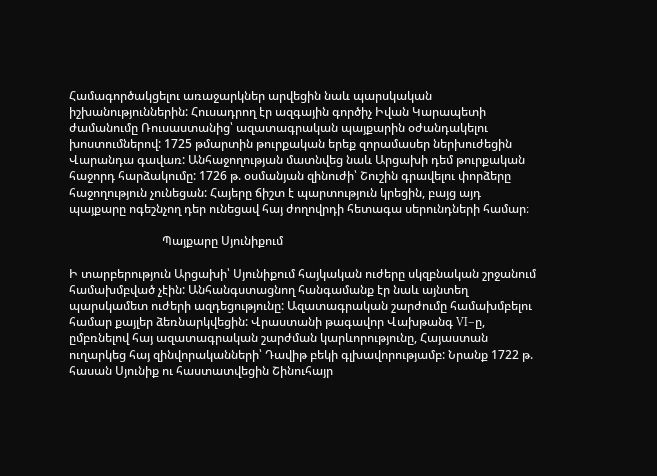Համագործակցելու առաջարկներ արվեցին նաև պարսկական իշխանություններին: Հուսադրող էր ազգային գործիչ Իվան Կարապետի ժամանումը Ռուսաստանից՝ ազատագրական պայքարին օժանդակելու խոստումներով: 1725 թմարտին թուրքական երեք զորամասեր ներխուժեցին Վարանդա գավառ: Անհաջողության մատնվեց նաև Արցախի դեմ թուրքական հաջորդ հարձակումը: 1726 թ. օսմանյան զինուժի՝ Շուշին գրավելու փորձերը հաջողություն չունեցան: Հայերը ճիշտ է պարտություն կրեցին, բայց այդ պայքարը ոգեշնչող դեր ունեցավ հայ ժողովրդի հետագա սերունդների համար։

                               Պայքարը Սյունիքում

Ի տարբերություն Արցախի՝ Սյունիքում հայկական ուժերը սկզբնական շրջանում համախմբված չէին: Անհանգստացնող հանգամանք էր նաև այնտեղ պարսկամետ ուժերի ազդեցությունը: Ազատագրական շարժումը համախմբելու համար քայլեր ձեռնարկվեցին: Վրաստանի թագավոր Վախթանգ VI–ը, ըմբռնելով հայ ազատագրական շարժման կարևորությունը, Հայաստան ուղարկեց հայ զինվորականների՝ Դավիթ բեկի գլխավորությամբ: Նրանք 1722 թ. հասան Սյունիք ու հաստատվեցին Շինուհայր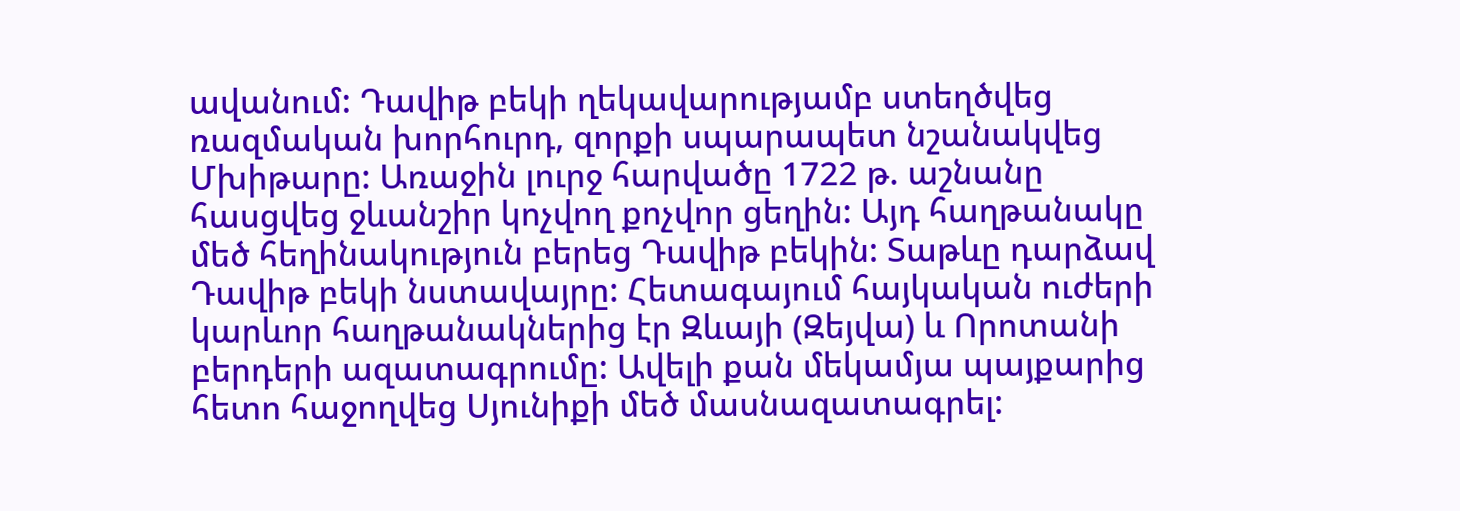ավանում: Դավիթ բեկի ղեկավարությամբ ստեղծվեց ռազմական խորհուրդ, զորքի սպարապետ նշանակվեց Մխիթարը: Առաջին լուրջ հարվածը 1722 թ. աշնանը հասցվեց ջևանշիր կոչվող քոչվոր ցեղին: Այդ հաղթանակը մեծ հեղինակություն բերեց Դավիթ բեկին: Տաթևը դարձավ Դավիթ բեկի նստավայրը: Հետագայում հայկական ուժերի կարևոր հաղթանակներից էր Զևայի (Զեյվա) և Որոտանի բերդերի ազատագրումը: Ավելի քան մեկամյա պայքարից հետո հաջողվեց Սյունիքի մեծ մասնազատագրել: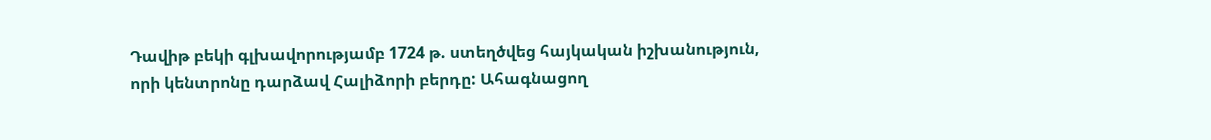Դավիթ բեկի գլխավորությամբ 1724 թ. ստեղծվեց հայկական իշխանություն, որի կենտրոնը դարձավ Հալիձորի բերդը: Ահագնացող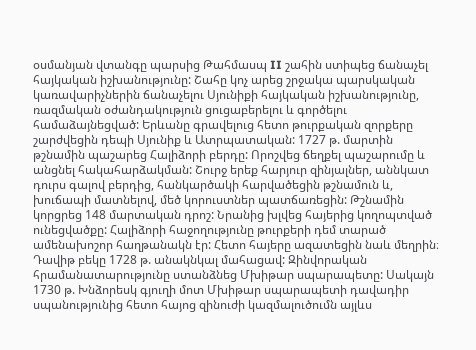օսմանյան վտանգը պարսից Թահմասպ II շահին ստիպեց ճանաչել հայկական իշխանությունը: Շահը կոչ արեց շրջակա պարսկական կառավարիչներին ճանաչելու Սյունիքի հայկական իշխանությունը, ռազմական օժանդակություն ցուցաբերելու և գործելու համաձայնեցված: Երևանը գրավելուց հետո թուրքական զորքերը շարժվեցին դեպի Սյունիք և Ատրպատական: 1727 թ. մարտին թշնամին պաշարեց Հալիձորի բերդը: Որոշվեց ճեղքել պաշարումը և անցնել հակահարձակման: Շուրջ երեք հարյուր զինյալներ, աննկատ դուրս գալով բերդից, հանկարծակի հարվածեցին թշնամուն և, խուճապի մատնելով, մեծ կորուստներ պատճառեցին: Թշնամին կորցրեց 148 մարտական դրոշ: Նրանից խլվեց հայերից կողոպտված ունեցվածքը: Հալիձորի հաջողությունը թուրքերի դեմ տարած ամենախոշոր հաղթանակն էր: Հետո հայերը ազատեցին նաև մեղրին։ Դավիթ բեկը 1728 թ. անակնկալ մահացավ: Զինվորական հրամանատարությունը ստանձնեց Մխիթար սպարապետը: Սակայն 1730 թ. Խնձորեսկ գյուղի մոտ Մխիթար սպարապետի դավադիր սպանությունից հետո հայոց զինուժի կազմալուծումն այլևս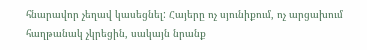հնարավոր չեղավ կասեցնել: Հայերը ոչ սյունիքում, ոչ արցախում հաղթանակ չկրեցին, սակայն նրանք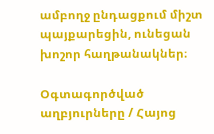ամբողջ ընդացքում միշտ պայքարեցին, ունեցան խոշոր հաղթանակներ։

Օգտագործված աղբյուրները / Հայոց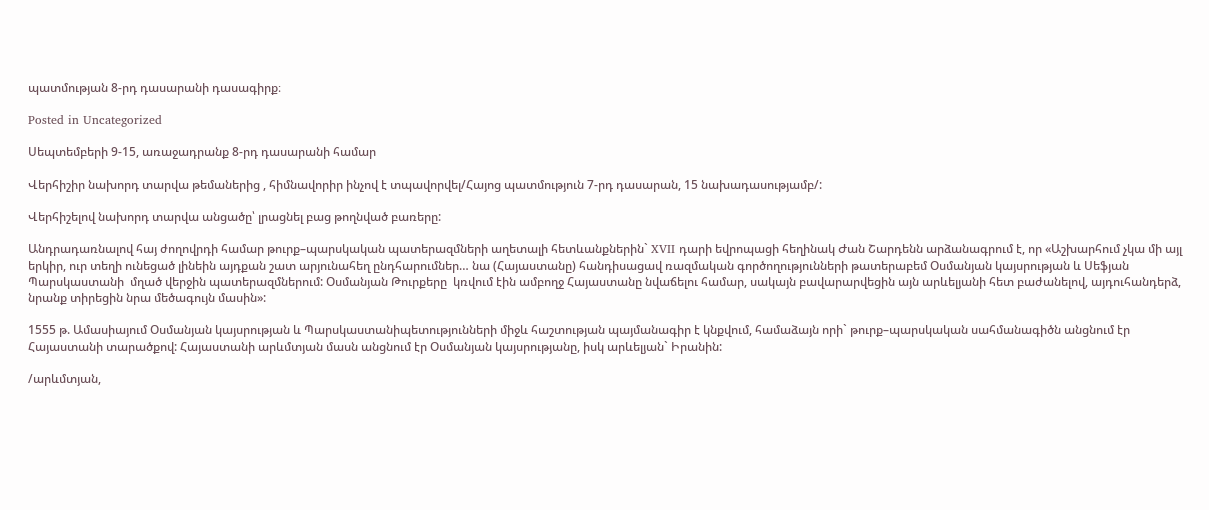պատմության 8-րդ դասարանի դասագիրք։

Posted in Uncategorized

Սեպտեմբերի 9-15, առաջադրանք 8-րդ դասարանի համար

Վերհիշիր նախորդ տարվա թեմաներից , հիմնավորիր ինչով է տպավորվել/Հայոց պատմություն 7-րդ դասարան, 15 նախադասությամբ/:

Վերհիշելով նախորդ տարվա անցածը՝ լրացնել բաց թողնված բառերը:

Անդրադառնալով հայ ժողովրդի համար թուրք–պարսկական պատերազմների աղետալի հետևանքներին` XVII դարի եվրոպացի հեղինակ Ժան Շարդենն արձանագրում է, որ «Աշխարհում չկա մի այլ երկիր, ուր տեղի ունեցած լինեին այդքան շատ արյունահեղ ընդհարումներ… նա (Հայաստանը) հանդիսացավ ռազմական գործողությունների թատերաբեմ Օսմանյան կայսրության և Սեֆյան Պարսկաստանի  մղած վերջին պատերազմներում: Օսմանյան Թուրքերը  կռվում էին ամբողջ Հայաստանը նվաճելու համար, սակայն բավարարվեցին այն արևելյանի հետ բաժանելով, այդուհանդերձ, նրանք տիրեցին նրա մեծագույն մասին»:

1555 թ. Ամասիայում Օսմանյան կայսրության և Պարսկաստանիպետությունների միջև հաշտության պայմանագիր է կնքվում, համաձայն որի` թուրք–պարսկական սահմանագիծն անցնում էր Հայաստանի տարածքով: Հայաստանի արևմտյան մասն անցնում էր Օսմանյան կայսրությանը, իսկ արևելյան` Իրանին:

/արևմտյան,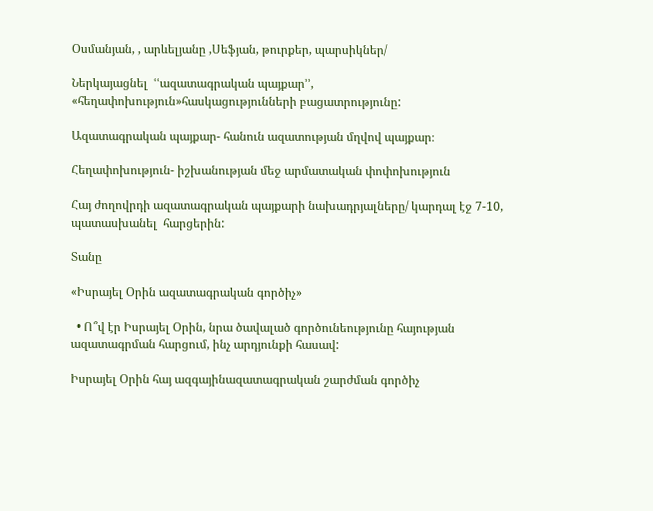Օսմանյան, , արևելյանը ,Սեֆյան, թուրքեր, պարսիկներ/

Ներկայացնել  ՙՙազատագրական պայքար՚՚, «հեղափոխություն»հասկացությունների բացատրությունը:

Ազատագրական պայքար- հանուն ազատության մղվով պայքար։

Հեղափոխություն- իշխանության մեջ արմատական փոփոխություն

Հայ ժողովրդի ազատագրական պայքարի նախադրյալները/ կարդալ էջ 7-10, պատասխանել  հարցերին:

Տանը

«Իսրայել Օրին ազատագրական գործիչ»

  • Ո՞վ էր Իսրայել Օրին, նրա ծավալած գործունեությունը հայության ազատագրման հարցում, ինչ արդյունքի հասավ:

Իսրայել Օրին հայ ազգայինազատագրական շարժման գործիչ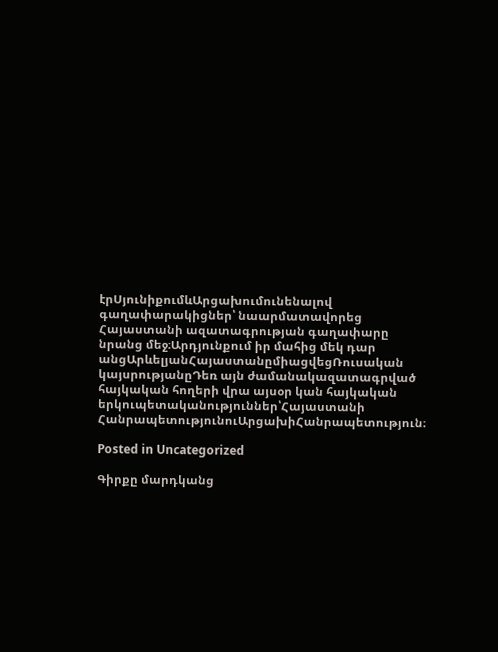էրՍյունիքումևԱրցախումունենալով գաղափարակիցներ՝ նաարմատավորեց Հայաստանի ազատագրության գաղափարը նրանց մեջ։Արդյունքում իր մահից մեկ դար անցԱրևելյանՀայաստանըմիացվեցՌուսական կայսրությանըԴեռ այն ժամանակազատագրված հայկական հողերի վրա այսօր կան հայկական երկուպետականություններ՝Հայաստանի ՀանրապետությունուԱրցախիՀանրապետություն։

Posted in Uncategorized

Գիրքը մարդկանց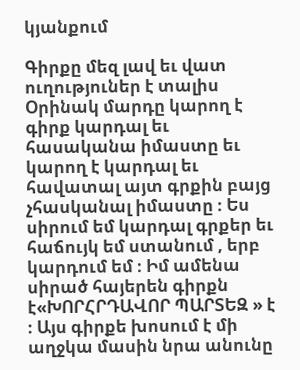կյանքում

Գիրքը մեզ լավ եւ վատ ուղություներ է տալիս Օրինակ մարդը կարող է գիրք կարդալ եւ հասականա իմաստը եւ կարող է կարդալ եւ հավատալ այտ գրքին բայց չհասկանալ իմաստը ։ Ես սիրում եմ կարդալ գրքեր եւ հաճույկ եմ ստանում , երբ կարդում եմ ։ Իմ ամենա սիրած հայերեն գիրքն է«ԽՈՐՀՐԴԱՎՈՐ ՊԱՐՏԵԶ » է ։ Այս գիրքե խոսում է մի աղջկա մասին նրա անունը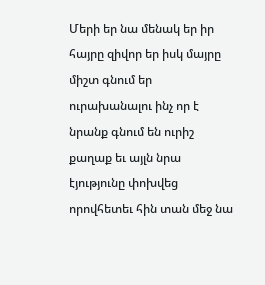Մերի եր նա մենակ եր իր հայրը զիվոր եր իսկ մայրը միշտ գնում եր ուրախանալու ինչ որ է նրանք գնում են ուրիշ քաղաք եւ այլն նրա էյությունը փոխվեց որովհետեւ հին տան մեջ նա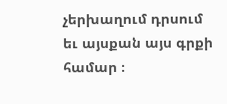չերխաղում դրսում եւ այսքան այս գրքի համար ։